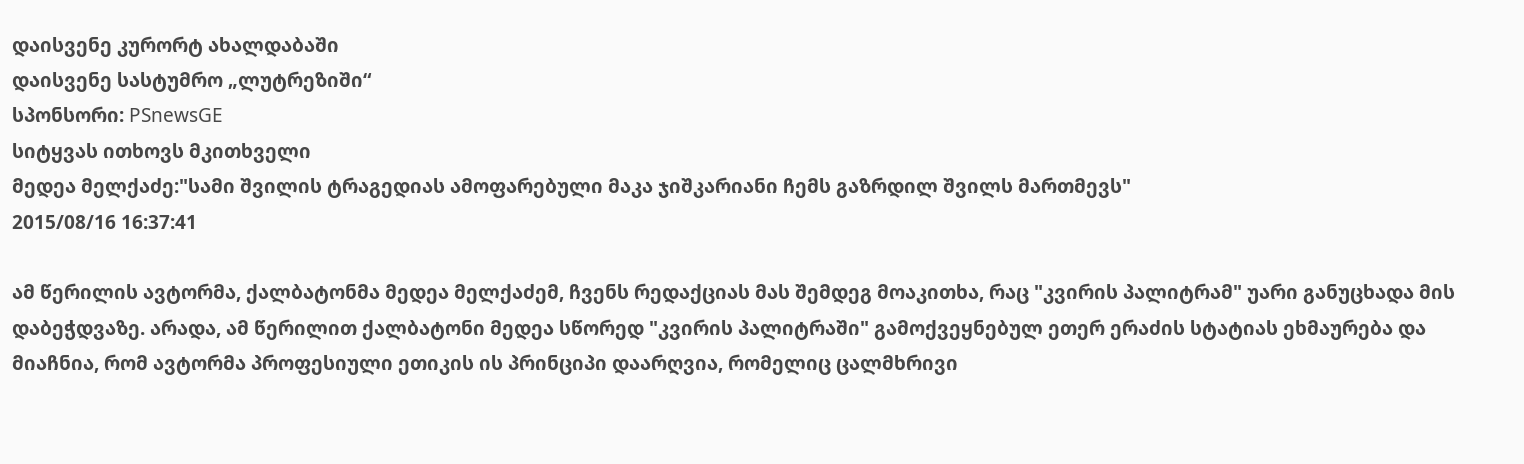დაისვენე კურორტ ახალდაბაში
დაისვენე სასტუმრო „ლუტრეზიში“
სპონსორი: PSnewsGE
სიტყვას ითხოვს მკითხველი
მედეა მელქაძე:"სამი შვილის ტრაგედიას ამოფარებული მაკა ჯიშკარიანი ჩემს გაზრდილ შვილს მართმევს"
2015/08/16 16:37:41

ამ წერილის ავტორმა, ქალბატონმა მედეა მელქაძემ, ჩვენს რედაქციას მას შემდეგ მოაკითხა, რაც "კვირის პალიტრამ" უარი განუცხადა მის დაბეჭდვაზე. არადა, ამ წერილით ქალბატონი მედეა სწორედ "კვირის პალიტრაში" გამოქვეყნებულ ეთერ ერაძის სტატიას ეხმაურება და მიაჩნია, რომ ავტორმა პროფესიული ეთიკის ის პრინციპი დაარღვია, რომელიც ცალმხრივი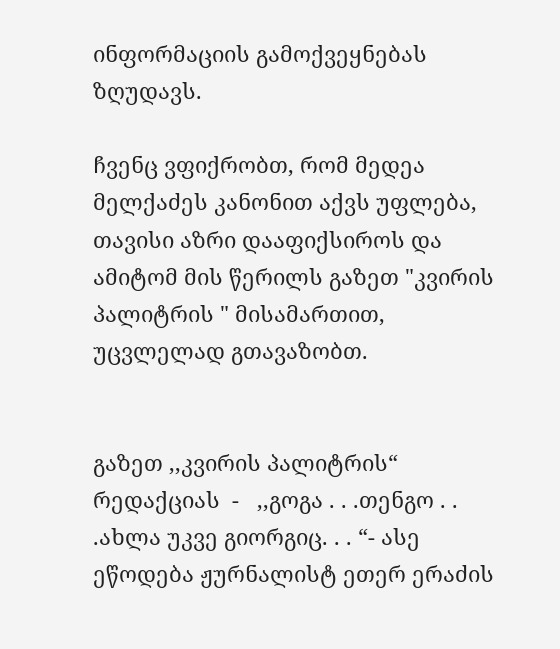ინფორმაციის გამოქვეყნებას ზღუდავს.

ჩვენც ვფიქრობთ, რომ მედეა მელქაძეს კანონით აქვს უფლება, თავისი აზრი დააფიქსიროს და ამიტომ მის წერილს გაზეთ "კვირის პალიტრის " მისამართით, უცვლელად გთავაზობთ.


გაზეთ ,,კვირის პალიტრის“ რედაქციას  -   ,,გოგა . . .თენგო . . .ახლა უკვე გიორგიც. . . “- ასე ეწოდება ჟურნალისტ ეთერ ერაძის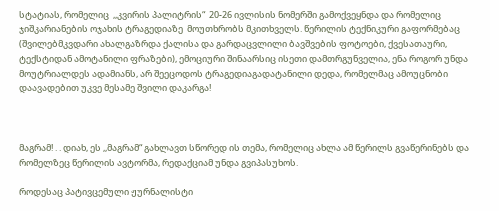სტატიას, რომელიც  ,,კვირის პალიტრის“  20-26 ივლისის ნომერში გამოქვეყნდა და რომელიც ჯიშკარიანების ოჯახის ტრაგედიაზე  მოუთხრობს მკითხველს. წერილის ტექნიკური გაფორმებაც (შვილებმკვდარი ახალგაზრდა ქალისა და გარდაცვლილი ბავშვების ფოტოები, ქვესათაური, ტექსტიდან ამოტანილი ფრაზები), ემოციური შინაარსიც ისეთი დამთრგუნველია, ენა როგორ უნდა მოუტრიალდეს ადამიანს, არ შეეცოდოს ტრაგედიაგადატანილი დედა, რომელმაც ამოუცნობი დაავადებით უკვე მესამე შვილი დაკარგა!



მაგრამ! . . დიახ, ეს ,,მაგრამ“ გახლავთ სწორედ ის თემა, რომელიც ახლა ამ წერილს გვაწერინებს და რომელზეც წერილის ავტორმა, რედაქციამ უნდა გვიპასუხოს.

როდესაც პატივცემული ჟურნალისტი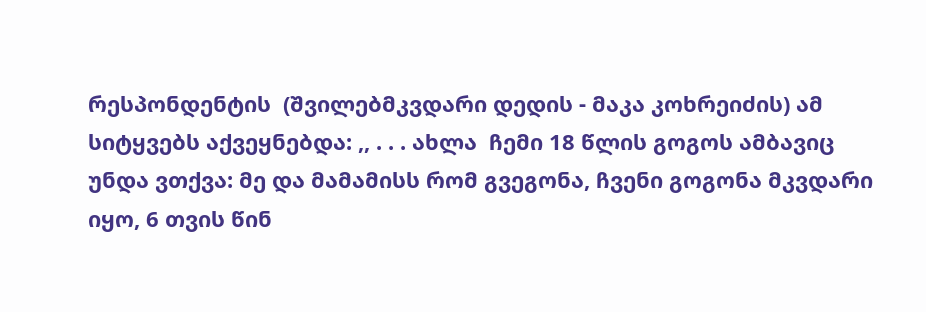რესპონდენტის  (შვილებმკვდარი დედის - მაკა კოხრეიძის) ამ სიტყვებს აქვეყნებდა: ,, . . . ახლა  ჩემი 18 წლის გოგოს ამბავიც უნდა ვთქვა: მე და მამამისს რომ გვეგონა, ჩვენი გოგონა მკვდარი იყო, 6 თვის წინ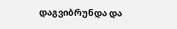დაგვიბრუნდა და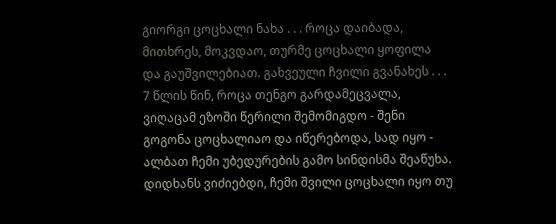გიორგი ცოცხალი ნახა . . . როცა დაიბადა, მითხრეს, მოკვდაო, თურმე ცოცხალი ყოფილა და გაუშვილებიათ. გახვეული ჩვილი გვანახეს . . . 7 წლის წინ, როცა თენგო გარდამეცვალა, ვიღაცამ ეზოში წერილი შემომიგდო - შენი გოგონა ცოცხალიაო და იწერებოდა, სად იყო - ალბათ ჩემი უბედურების გამო სინდისმა შეაწუხა. დიდხანს ვიძიებდი, ჩემი შვილი ცოცხალი იყო თუ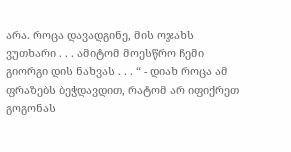არა. როცა დავადგინე, მის ოჯახს ვუთხარი . . . ამიტომ მოესწრო ჩემი გიორგი დის ნახვას . . . “ - დიახ როცა ამ ფრაზებს ბეჭდავდით, რატომ არ იფიქრეთ გოგონას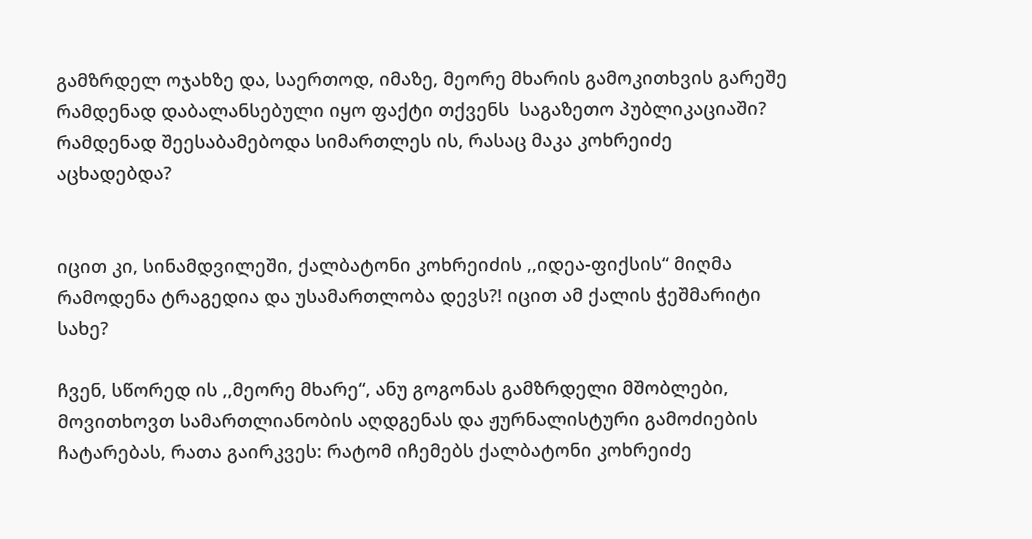გამზრდელ ოჯახზე და, საერთოდ, იმაზე, მეორე მხარის გამოკითხვის გარეშე რამდენად დაბალანსებული იყო ფაქტი თქვენს  საგაზეთო პუბლიკაციაში? რამდენად შეესაბამებოდა სიმართლეს ის, რასაც მაკა კოხრეიძე აცხადებდა?


იცით კი, სინამდვილეში, ქალბატონი კოხრეიძის ,,იდეა-ფიქსის“ მიღმა რამოდენა ტრაგედია და უსამართლობა დევს?! იცით ამ ქალის ჭეშმარიტი სახე?

ჩვენ, სწორედ ის ,,მეორე მხარე“, ანუ გოგონას გამზრდელი მშობლები, მოვითხოვთ სამართლიანობის აღდგენას და ჟურნალისტური გამოძიების ჩატარებას, რათა გაირკვეს: რატომ იჩემებს ქალბატონი კოხრეიძე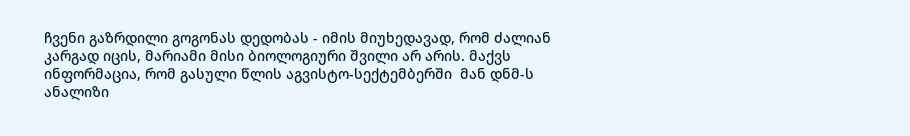ჩვენი გაზრდილი გოგონას დედობას - იმის მიუხედავად, რომ ძალიან კარგად იცის, მარიამი მისი ბიოლოგიური შვილი არ არის. მაქვს ინფორმაცია, რომ გასული წლის აგვისტო-სექტემბერში  მან დნმ-ს ანალიზი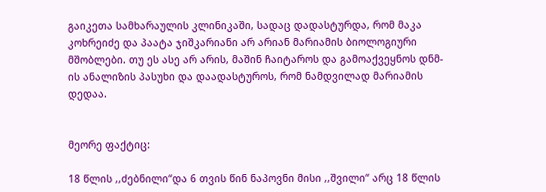გაიკეთა სამხარაულის კლინიკაში, სადაც დადასტურდა, რომ მაკა კოხრეიძე და პაატა ჯიშკარიანი არ არიან მარიამის ბიოლოგიური მშობლები. თუ ეს ასე არ არის, მაშინ ჩაიტაროს და გამოაქვეყნოს დნმ-ის ანალიზის პასუხი და დაადასტუროს, რომ ნამდვილად მარიამის დედაა.


მეორე ფაქტიც:

18 წლის ,,ძებნილი“და 6 თვის წინ ნაპოვნი მისი ,,შვილი“ არც 18 წლის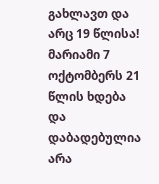გახლავთ და არც 19 წლისა! მარიამი 7 ოქტომბერს 21 წლის ხდება და დაბადებულია არა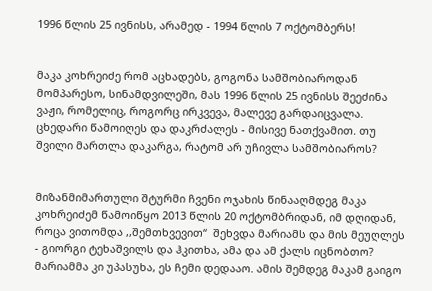1996 წლის 25 ივნისს, არამედ - 1994 წლის 7 ოქტომბერს!


მაკა კოხრეიძე რომ აცხადებს, გოგონა სამშობიაროდან მომპარესო, სინამდვილეში, მას 1996 წლის 25 ივნისს შეეძინა ვაჟი, რომელიც, როგორც ირკვევა, მალევე გარდაიცვალა. ცხედარი წამოიღეს და დაკრძალეს - მისივე ნათქვამით. თუ შვილი მართლა დაკარგა, რატომ არ უჩივლა სამშობიაროს?


მიზანმიმართული შტურმი ჩვენი ოჯახის წინააღმდეგ მაკა კოხრეიძემ წამოიწყო 2013 წლის 20 ოქტომბრიდან, იმ დღიდან, როცა ვითომდა ,,შემთხვევით“  შეხვდა მარიამს და მის მეუღლეს - გიორგი ტეხაშვილს და ჰკითხა, ამა და ამ ქალს იცნობთო? მარიამმა კი უპასუხა, ეს ჩემი დედააო. ამის შემდეგ მაკამ გაიგო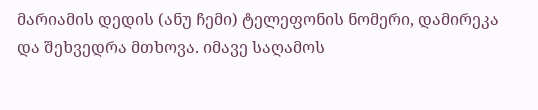მარიამის დედის (ანუ ჩემი) ტელეფონის ნომერი, დამირეკა და შეხვედრა მთხოვა. იმავე საღამოს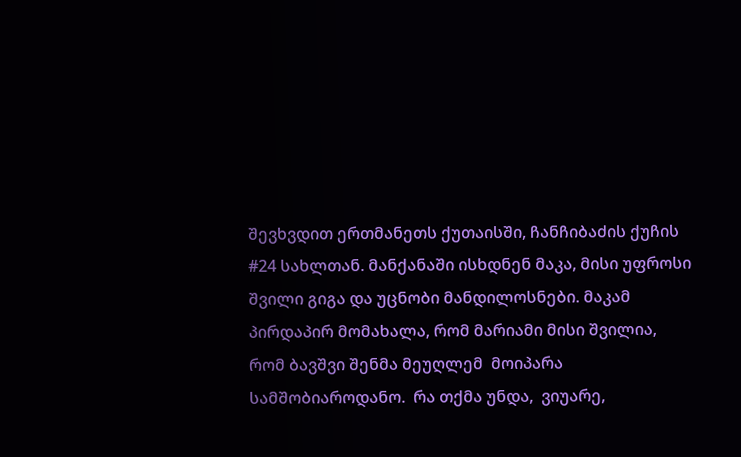შევხვდით ერთმანეთს ქუთაისში, ჩანჩიბაძის ქუჩის #24 სახლთან. მანქანაში ისხდნენ მაკა, მისი უფროსი შვილი გიგა და უცნობი მანდილოსნები. მაკამ პირდაპირ მომახალა, რომ მარიამი მისი შვილია, რომ ბავშვი შენმა მეუღლემ  მოიპარა სამშობიაროდანო.  რა თქმა უნდა,  ვიუარე,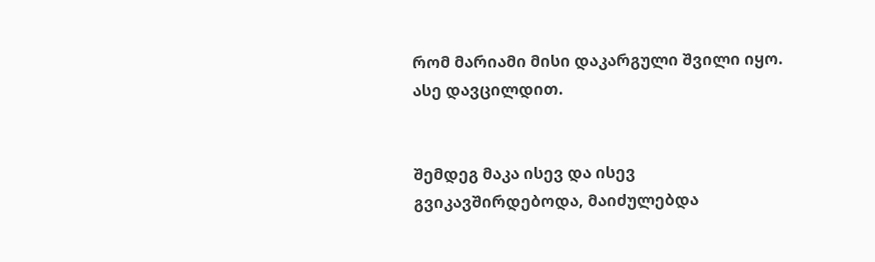რომ მარიამი მისი დაკარგული შვილი იყო. ასე დავცილდით.


შემდეგ მაკა ისევ და ისევ გვიკავშირდებოდა, მაიძულებდა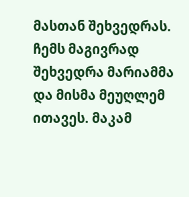მასთან შეხვედრას. ჩემს მაგივრად შეხვედრა მარიამმა და მისმა მეუღლემ ითავეს. მაკამ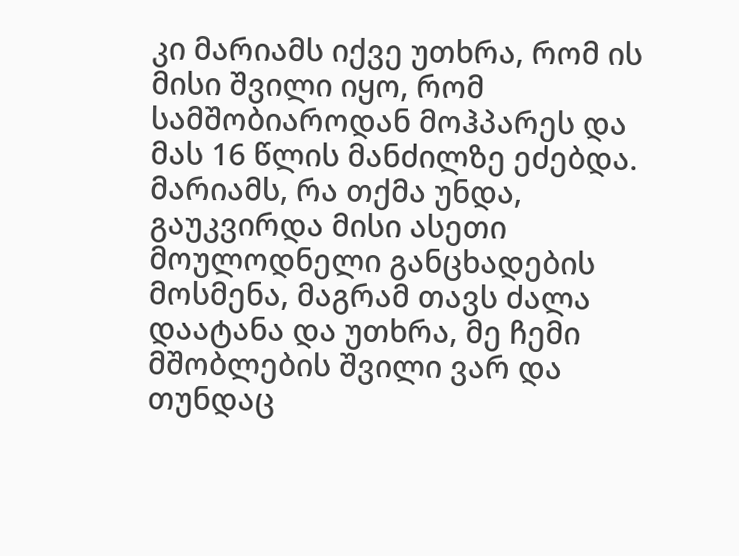კი მარიამს იქვე უთხრა, რომ ის მისი შვილი იყო, რომ სამშობიაროდან მოჰპარეს და მას 16 წლის მანძილზე ეძებდა. მარიამს, რა თქმა უნდა, გაუკვირდა მისი ასეთი მოულოდნელი განცხადების მოსმენა, მაგრამ თავს ძალა დაატანა და უთხრა, მე ჩემი მშობლების შვილი ვარ და თუნდაც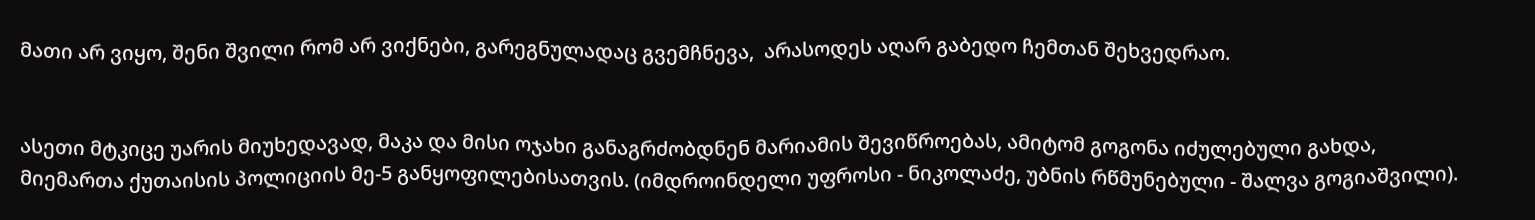მათი არ ვიყო, შენი შვილი რომ არ ვიქნები, გარეგნულადაც გვემჩნევა,  არასოდეს აღარ გაბედო ჩემთან შეხვედრაო.


ასეთი მტკიცე უარის მიუხედავად, მაკა და მისი ოჯახი განაგრძობდნენ მარიამის შევიწროებას, ამიტომ გოგონა იძულებული გახდა, მიემართა ქუთაისის პოლიციის მე-5 განყოფილებისათვის. (იმდროინდელი უფროსი - ნიკოლაძე, უბნის რწმუნებული - შალვა გოგიაშვილი).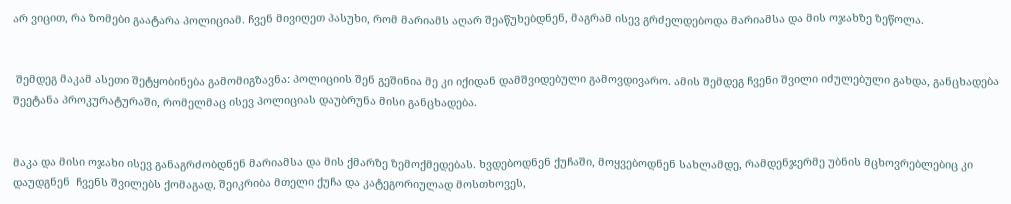არ ვიცით, რა ზომები გაატარა პოლიციამ. ჩვენ მივიღეთ პასუხი, რომ მარიამს აღარ შეაწუხებდნენ, მაგრამ ისევ გრძელდებოდა მარიამსა და მის ოჯახზე ზეწოლა.


 შემდეგ მაკამ ასეთი შეტყობინება გამომიგზავნა: პოლიციის შენ გეშინია მე კი იქიდან დამშვიდებული გამოვდივარო. ამის შემდეგ ჩვენი შვილი იძულებული გახდა, განცხადება შეეტანა პროკურატურაში, რომელმაც ისევ პოლიციას დაუბრუნა მისი განცხადება.


მაკა და მისი ოჯახი ისევ განაგრძობდნენ მარიამსა და მის ქმარზე ზემოქმედებას. ხვდებოდნენ ქუჩაში, მოყვებოდნენ სახლამდე, რამდენჯერმე უბნის მცხოვრებლებიც კი დაუდგნენ  ჩვენს შვილებს ქომაგად, შეიკრიბა მთელი ქუჩა და კატეგორიულად მოსთხოვეს,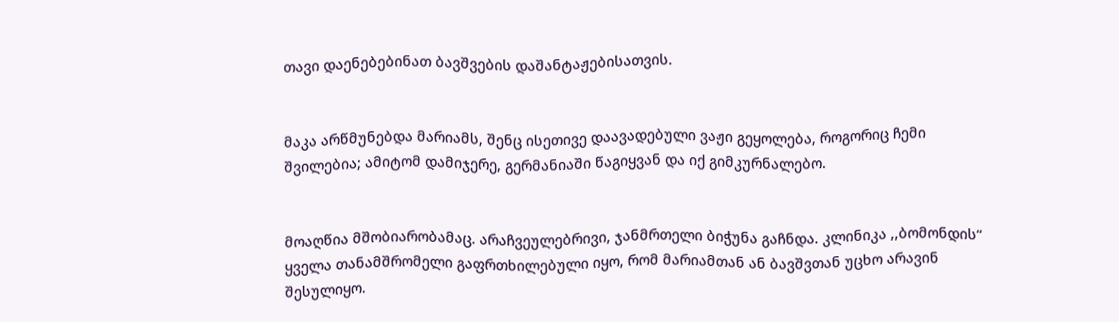თავი დაენებებინათ ბავშვების დაშანტაჟებისათვის.


მაკა არწმუნებდა მარიამს, შენც ისეთივე დაავადებული ვაჟი გეყოლება, როგორიც ჩემი შვილებია; ამიტომ დამიჯერე, გერმანიაში წაგიყვან და იქ გიმკურნალებო.


მოაღწია მშობიარობამაც. არაჩვეულებრივი, ჯანმრთელი ბიჭუნა გაჩნდა. კლინიკა ,,ბომონდის“ ყველა თანამშრომელი გაფრთხილებული იყო, რომ მარიამთან ან ბავშვთან უცხო არავინ შესულიყო.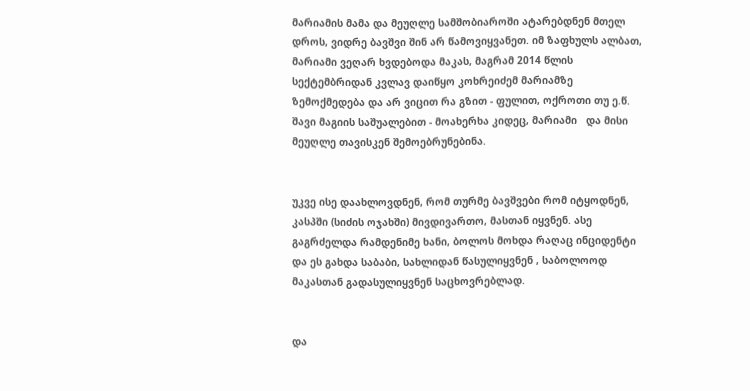მარიამის მამა და მეუღლე სამშობიაროში ატარებდნენ მთელ დროს, ვიდრე ბავშვი შინ არ წამოვიყვანეთ. იმ ზაფხულს ალბათ, მარიამი ვეღარ ხვდებოდა მაკას, მაგრამ 2014 წლის სექტემბრიდან კვლავ დაიწყო კოხრეიძემ მარიამზე ზემოქმედება და არ ვიცით რა გზით - ფულით, ოქროთი თუ ე.წ. შავი მაგიის საშუალებით - მოახერხა კიდეც, მარიამი   და მისი მეუღლე თავისკენ შემოებრუნებინა.


უკვე ისე დაახლოვდნენ, რომ თურმე ბავშვები რომ იტყოდნენ, კასპში (სიძის ოჯახში) მივდივართო, მასთან იყვნენ. ასე გაგრძელდა რამდენიმე ხანი, ბოლოს მოხდა რაღაც ინციდენტი და ეს გახდა საბაბი, სახლიდან წასულიყვნენ , საბოლოოდ მაკასთან გადასულიყვნენ საცხოვრებლად.


და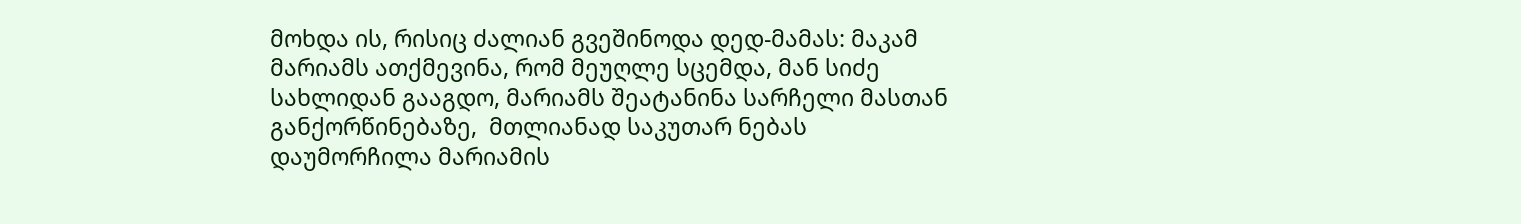მოხდა ის, რისიც ძალიან გვეშინოდა დედ-მამას: მაკამ მარიამს ათქმევინა, რომ მეუღლე სცემდა, მან სიძე სახლიდან გააგდო, მარიამს შეატანინა სარჩელი მასთან განქორწინებაზე,  მთლიანად საკუთარ ნებას დაუმორჩილა მარიამის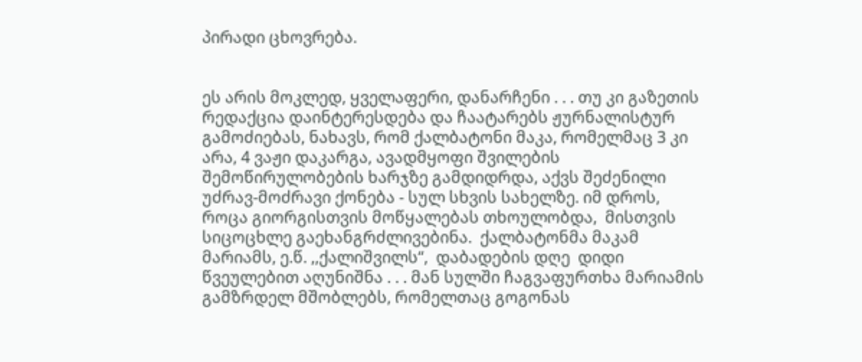პირადი ცხოვრება.


ეს არის მოკლედ, ყველაფერი, დანარჩენი . . . თუ კი გაზეთის რედაქცია დაინტერესდება და ჩაატარებს ჟურნალისტურ გამოძიებას, ნახავს, რომ ქალბატონი მაკა, რომელმაც 3 კი არა, 4 ვაჟი დაკარგა, ავადმყოფი შვილების შემოწირულობების ხარჯზე გამდიდრდა, აქვს შეძენილი უძრავ-მოძრავი ქონება - სულ სხვის სახელზე. იმ დროს, როცა გიორგისთვის მოწყალებას თხოულობდა,  მისთვის სიცოცხლე გაეხანგრძლივებინა.  ქალბატონმა მაკამ მარიამს, ე.წ. ,,ქალიშვილს“,  დაბადების დღე  დიდი წვეულებით აღუნიშნა . . . მან სულში ჩაგვაფურთხა მარიამის გამზრდელ მშობლებს, რომელთაც გოგონას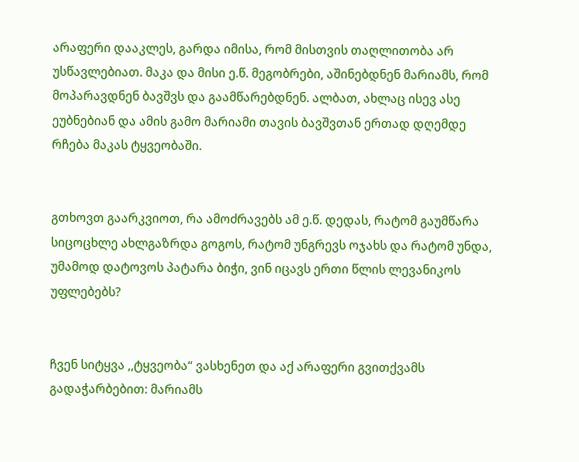არაფერი დააკლეს, გარდა იმისა, რომ მისთვის თაღლითობა არ უსწავლებიათ. მაკა და მისი ე.წ. მეგობრები, აშინებდნენ მარიამს, რომ მოპარავდნენ ბავშვს და გაამწარებდნენ. ალბათ, ახლაც ისევ ასე ეუბნებიან და ამის გამო მარიამი თავის ბავშვთან ერთად დღემდე რჩება მაკას ტყვეობაში.


გთხოვთ გაარკვიოთ, რა ამოძრავებს ამ ე.წ. დედას, რატომ გაუმწარა სიცოცხლე ახლგაზრდა გოგოს, რატომ უნგრევს ოჯახს და რატომ უნდა, უმამოდ დატოვოს პატარა ბიჭი, ვინ იცავს ერთი წლის ლევანიკოს უფლებებს?


ჩვენ სიტყვა ,,ტყვეობა“ ვასხენეთ და აქ არაფერი გვითქვამს გადაჭარბებით: მარიამს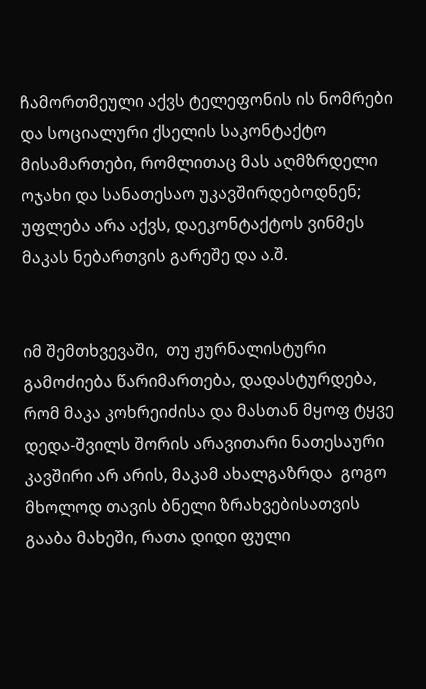ჩამორთმეული აქვს ტელეფონის ის ნომრები და სოციალური ქსელის საკონტაქტო მისამართები, რომლითაც მას აღმზრდელი ოჯახი და სანათესაო უკავშირდებოდნენ; უფლება არა აქვს, დაეკონტაქტოს ვინმეს მაკას ნებართვის გარეშე და ა.შ.


იმ შემთხვევაში,  თუ ჟურნალისტური გამოძიება წარიმართება, დადასტურდება, რომ მაკა კოხრეიძისა და მასთან მყოფ ტყვე დედა-შვილს შორის არავითარი ნათესაური კავშირი არ არის, მაკამ ახალგაზრდა  გოგო მხოლოდ თავის ბნელი ზრახვებისათვის გააბა მახეში, რათა დიდი ფული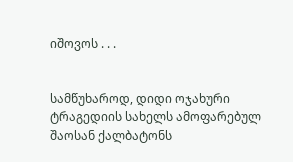იშოვოს . . .


სამწუხაროდ, დიდი ოჯახური ტრაგედიის სახელს ამოფარებულ შაოსან ქალბატონს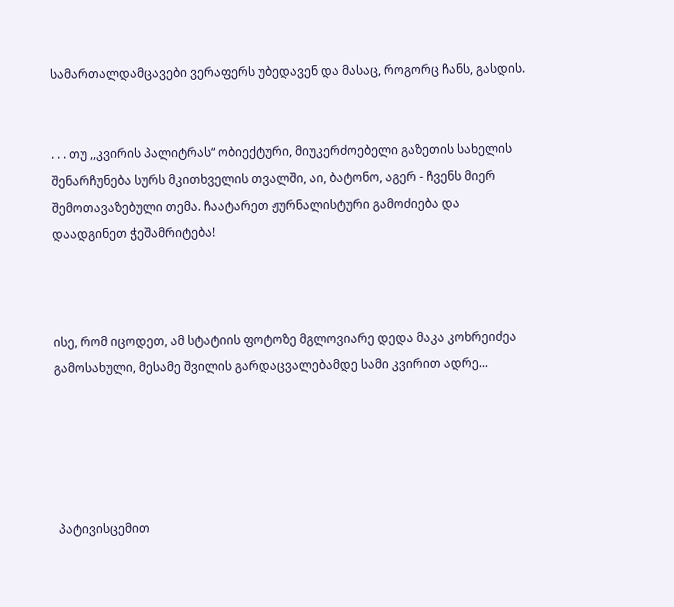სამართალდამცავები ვერაფერს უბედავენ და მასაც, როგორც ჩანს, გასდის.


. . . თუ ,,კვირის პალიტრას“ ობიექტური, მიუკერძოებელი გაზეთის სახელის შენარჩუნება სურს მკითხველის თვალში, აი, ბატონო, აგერ - ჩვენს მიერ შემოთავაზებული თემა. ჩაატარეთ ჟურნალისტური გამოძიება და დაადგინეთ ჭეშამრიტება!



ისე, რომ იცოდეთ, ამ სტატიის ფოტოზე მგლოვიარე დედა მაკა კოხრეიძეა გამოსახული, მესამე შვილის გარდაცვალებამდე სამი კვირით ადრე...





 პატივისცემით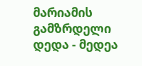მარიამის გამზრდელი დედა - მედეა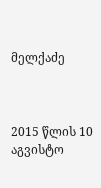მელქაძე



2015 წლის 10 აგვისტო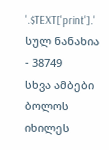'.$TEXT['print'].'
სულ ნანახია - 38749
სხვა ამბები
ბოლოს იხილეს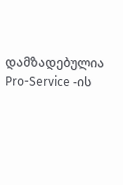დამზადებულია Pro-Service -ის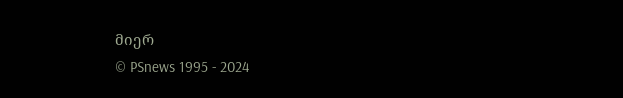მიერ
© PSnews 1995 - 2024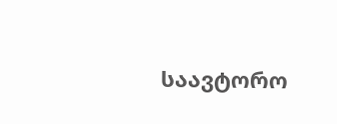საავტორო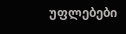უფლებები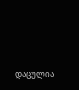დაცულია